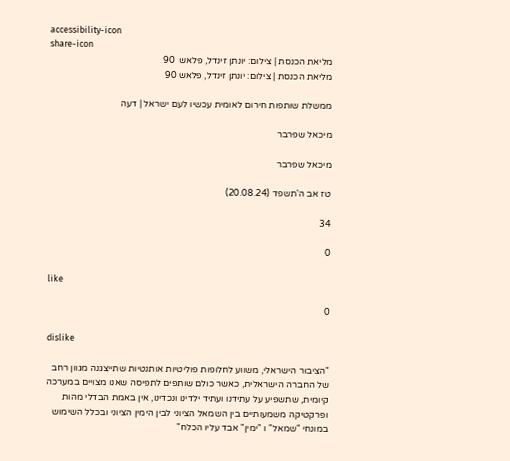accessibility-icon
share-icon
מליאת הכנסת | צילום: יונתן זינדל, פלאש  90
מליאת הכנסת | צילום: יונתן זינדל, פלאש 90

ממשלת שותפות חירום לאומית עכשיו לעם ישראל | דעה

מיכאל שפרבר

מיכאל שפרבר

טז אב ה'תשפד (20.08.24)

34

0

like

0

dislike

"הציבור הישראלי, משווע לחלופות פוליטיות אותנטיות שתייצגנה מגוון רחב של החברה הישראלית, כאשר כולם שותפים לתפיסה שאנו מצויים במערכה קיומית, שתשפיע על עתידנו ועתיד ילדינו ונכדינו, אין באמת הבדלי מהות ופרקטיקה משמעותיים בין השמאל הציוני לבין הימין הציוני ובכלל השימוש במונחי "שמאל" ו "ימין" אבד עליו הכלח"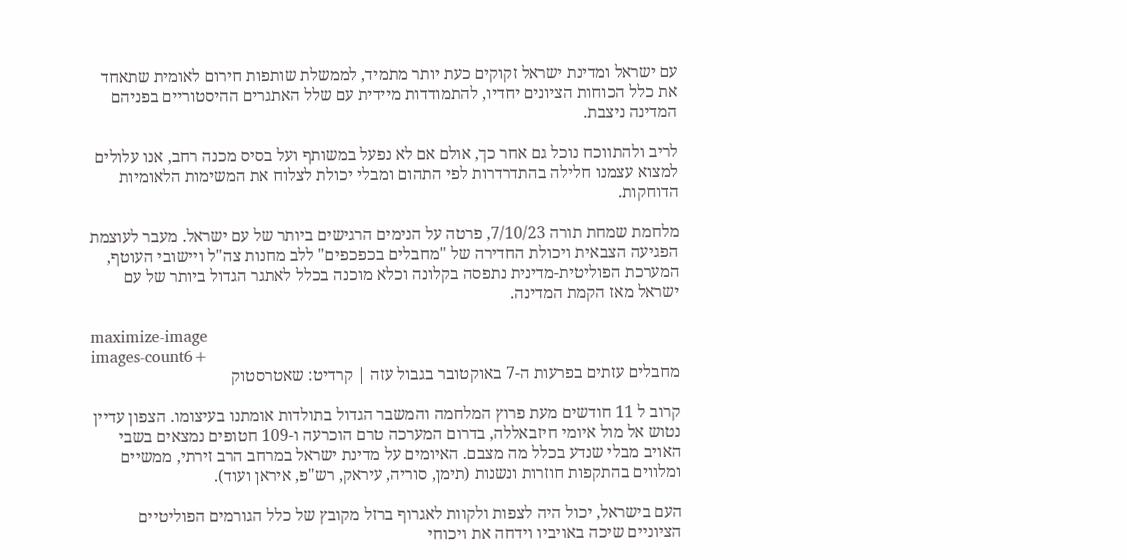עם ישראל ומדינת ישראל זקוקים כעת יותר מתמיד, לממשלת שותפות חירום לאומית שתאחד את כלל הכוחות הציונים יחדיו, להתמודדות מיידית עם שלל האתגרים ההיסטוריים בפניהם המדינה ניצבת.

לריב ולהתווכח נוכל גם אחר כך, אולם אם לא נפעל במשותף ועל בסיס מכנה רחב, אנו עלולים למצוא עצמנו חלילה בהתדרדרות לפי התהום ומבלי יכולת לצלוח את המשימות הלאומיות הדוחקות.

מלחמת שמחת תורה 7/10/23, פרטה על הנימים הרגישים ביותר של עם ישראל. מעבר לעוצמת הפגיעה הצבאית ויכולת החדירה של "מחבלים בכפכפים" ללב מחנות צה"ל ויישובי העוטף, המערכת הפוליטית-מדינית נתפסה בקלונה וכלא מוכנה בכלל לאתגר הגדול ביותר של עם ישראל מאז הקמת המדינה.

maximize-image
images-count6+
מחבלים עזתים בפרעות ה-7 באוקטובר בגבול עזה | קרדיט: שאטרסטוק

קרוב ל 11 חודשים מעת פרוץ המלחמה והמשבר הגדול בתולדות אומתנו בעיצומו. הצפון עדיין נטוש אל מול איומי חיזבאללה, בדרום המערכה טרם הוכרעה ו-109 חטופים נמצאים בשבי האויב מבלי שנדע בכלל מה מצבם. האיומים על מדינת ישראל במרחב הרב זירתי, ממשיים ומלווים בהתקפות חוזרות ונשנות (תימן, סוריה, עיראק, רש"פ, איראן ועוד).

העם בישראל, יכול היה לצפות ולקוות לאגרוף ברזל מקובץ של כלל הגורמים הפוליטיים הציוניים שיכה באויביו וידחה את ויכוחי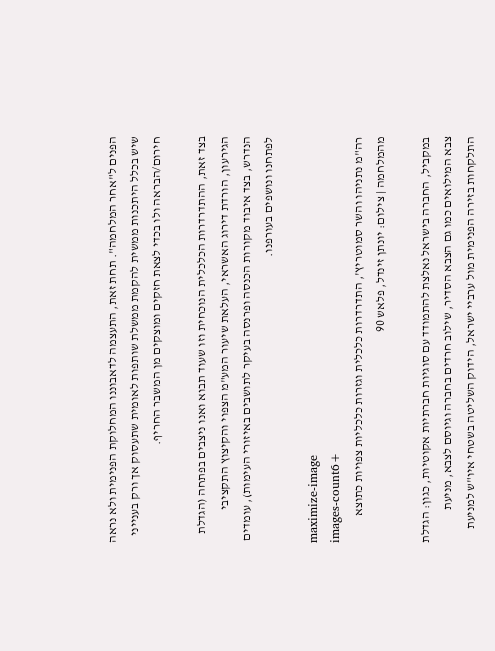הפנים ל"אחר המלחמה". תחת זאת, התעצמה לדאבוננו המחלוקת הפנימית ולא נראה שיש בכלל היתכנות ממשית להקמת ממשלת שותפות לאומית שתעסוק אך ורק בענייני חירום/הבראה ולו בכדי לצאת חזקים ומוצקים מן המשבר החריף.

בצד זאת, ההתדרדרות הכלכלית הנוכחית וזו שעוד תבוא ואנו ניצבים בפתחה (הגדלת הגירעון, הורדת דירוג האשראי, העלאת שיעור המע"מ הצפוי והקיצוץ התקציבי הנדרש, בצד איבוד מקורות הכנסה ופרנסה בעיקר לתושבים באיזורי העימות), עומדים לפתחנו ונושפים בעורפנו.

maximize-image
images-count6+
רה"מ נתניהו והשר סמוטריץ', התדרדרות כלכלית וגזרות כלכליות צפויות כתוצא מהמלחמה | צילום: יונתן זינדל, פלאש 90

במקביל, החברה בישראל נאלצת להתמודד עם סוגיות חברתיות אקוטיות, כגון: הגדלת צבא המילואים כמו גם הצבא הסדיר, שילוב חרדים בחברה וגיוסם לצבא, מניעת התלקחות בזירה הפנימית מול ערביי ישראל, הידוק השליטה בשטחי איו"ש למניעת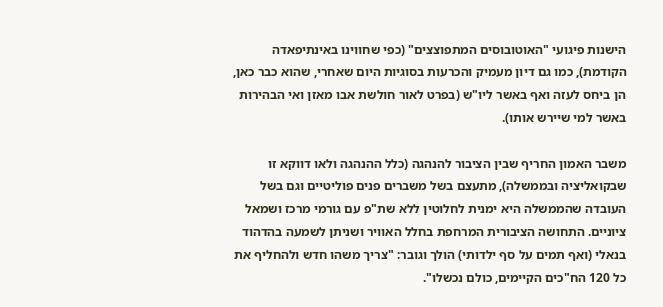הישנות פיגועי "האוטובוסים המתפוצצים" (כפי שחווינו באינתיפאדה הקודמת), כמו גם דיון מעמיק והכרעות בסוגיות היום שאחרי, שהוא כבר כאן, הן ביחס לעזה ואף באשר ליו"ש (בפרט לאור חולשת אבו מאזן ואי הבהירות באשר למי שיירש אותו).

משבר האמון החריף שבין הציבור להנהגה (כלל ההנהגה ולאו דווקא זו שבקואליציה ובממשלה), מתעצם בשל משברים פנים פוליטיים וגם בשל העובדה שהממשלה היא ימנית לחלוטין ללא שת"פ עם גורמי מרכז ושמאל ציוניים. התחושה הציבורית המרחפת בחלל האוויר ושניתן לשמעה בהדהוד בנאלי (ואף תמים על סף ילדותי) הולך וגובר: "צריך משהו חדש ולהחליף את כל 120 הח"כים הקיימים, כולם נכשלו".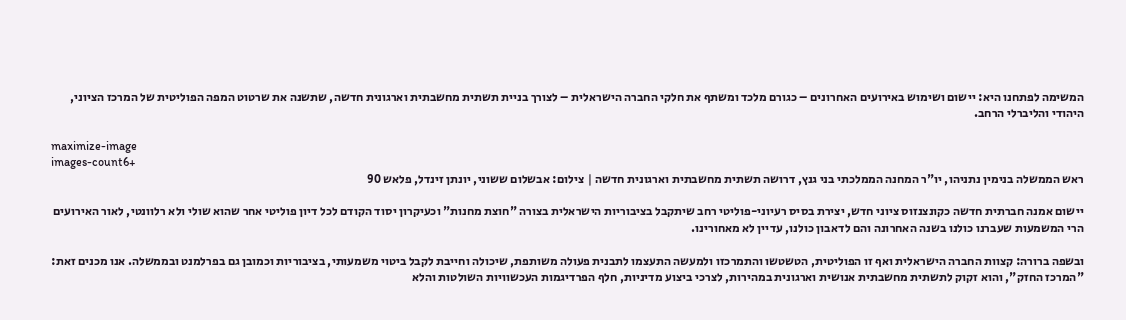המשימה לפתחנו היא: יישום ושימוש באירועים האחרונים – כגורם מלכד ומשתף את חלקי החברה הישראלית – לצורך בניית תשתית מחשבתית וארגונית חדשה, שתשנה את שרטוט המפה הפוליטית של המרכז הציוני, היהודי והליברלי הרחב.

maximize-image
images-count6+
ראש הממשלה בנימין נתניהו, יו"ר המחנה הממלכתי בני גנץ, דרושה תשתית מחשבתית וארגונית חדשה | צילום: אבשלום ששוני, יונתן זינדל, פלאש 90

יישום אמנה חברתית חדשה כקונצנזוס ציוני חדש, יצירת בסיס רעיוני-פוליטי רחב שיתקבל בציבוריות הישראלית בצורה "חוצת מחנות" וכעיקרון יסוד הקודם לכל דיון פוליטי אחר שהוא שולי ולא רלוונטי, לאור האירועים הרי המשמעות שעברנו כולנו בשנה האחרונה והם לדאבון כולנו, עדיין לא מאחורינו.

ובשפה ברורה: קצוות החברה הישראלית ואף זו הפוליטית, הטשטשו והתמרכזו ולמעשה התעצמו לתבנית פעולה משותפת, שיכולה וחייבת לקבל ביטוי משמעותי, בציבוריות וכמובן גם בפרלמנט ובממשלה. אנו מכנים זאת: "המרכז החזק", והוא זקוק לתשתית מחשבתית אנושית וארגונית במהירות, לצרכי ביצוע מדיניות, חלף הפרדיגמות העכשוויות השולטות והלא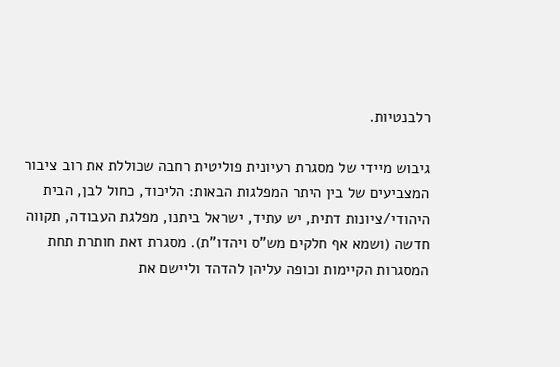רלבנטיות.

גיבוש מיידי של מסגרת רעיונית פוליטית רחבה שכוללת את רוב ציבור המצביעים של בין היתר המפלגות הבאות: הליכוד, כחול לבן, הבית היהודי/ציונות דתית, יש עתיד, ישראל ביתנו, מפלגת העבודה, תקווה חדשה (ושמא אף חלקים מש"ס ויהדו"ת). מסגרת זאת חותרת תחת המסגרות הקיימות וכופה עליהן להדהד וליישם את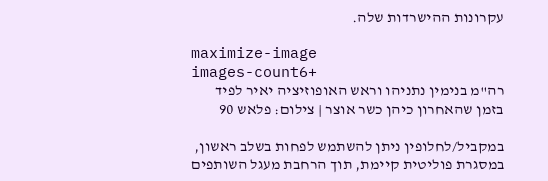עקרונות ההישרדות שלה.

maximize-image
images-count6+
רה"מ בנימין נתניהו וראש האופוזיציה יאיר לפיד בזמן שהאחרון כיהן כשר אוצר | צילום: פלאש 90

במקביל/לחלופין ניתן להשתמש לפחות בשלב ראשון, במסגרת פוליטית קיימת, תוך הרחבת מעגל השותפים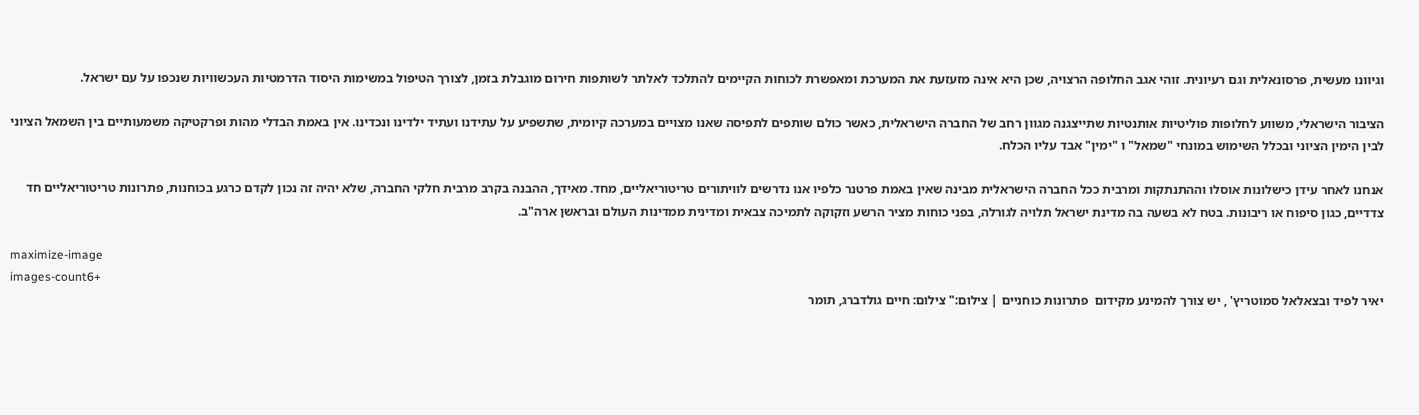וגיוונו מעשית, פרסונאלית וגם רעיונית. זוהי אגב החלופה הרצויה, שכן היא אינה מזעזעת את המערכת ומאפשרת לכוחות הקיימים להתלכד לאלתר לשותפות חירום מוגבלת בזמן, לצורך הטיפול במשימות היסוד הדרמטיות העכשוויות שנכפו על עם ישראל.

הציבור הישראלי, משווע לחלופות פוליטיות אותנטיות שתייצגנה מגוון רחב של החברה הישראלית, כאשר כולם שותפים לתפיסה שאנו מצויים במערכה קיומית, שתשפיע על עתידנו ועתיד ילדינו ונכדינו. אין באמת הבדלי מהות ופרקטיקה משמעותיים בין השמאל הציוני לבין הימין הציוני ובכלל השימוש במונחי "שמאל" ו "ימין" אבד עליו הכלח.

אנחנו לאחר עידן כישלונות אוסלו וההתנתקות ומרבית ככל החברה הישראלית מבינה שאין באמת פרטנר כלפיו אנו נדרשים לוויתורים טריטוריאליים, מחד. מאידך, ההבנה בקרב מרבית חלקי החברה, שלא יהיה זה נכון לקדם כרגע בכוחנות, פתרונות טריטוריאליים חד צדדיים, כגון סיפוח או ריבונות. בטח לא בשעה בה מדינת ישראל תלויה לגורלה, בפני כוחות מציר הרשע וזקוקה לתמיכה צבאית ומדינית ממדינות העולם ובראשן ארה"ב.

maximize-image
images-count6+
יאיר לפיד ובצאלאל סמוטריץ' , יש צורך להמינע מקידום  פתרונות כוחניים | צילום:" צילום: חיים גולדברג, תומר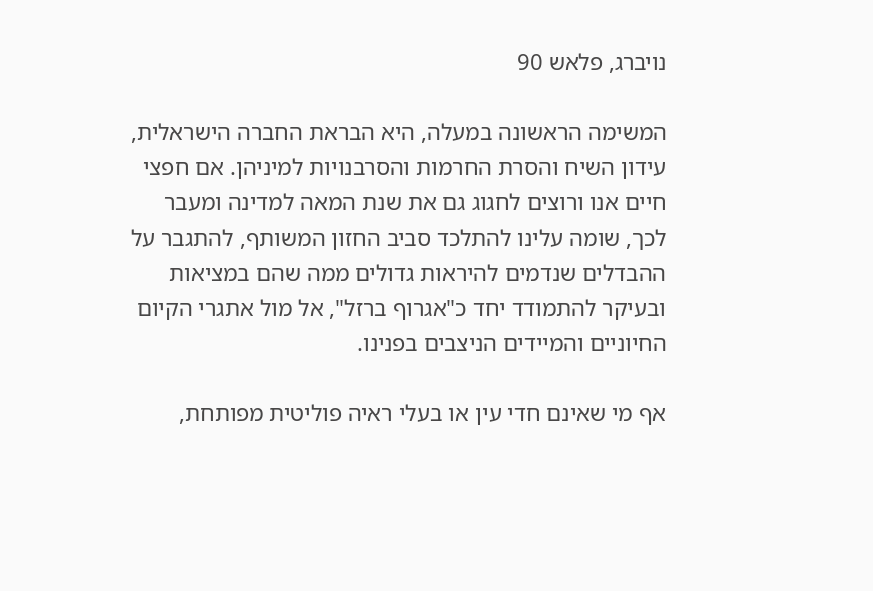נויברג, פלאש 90

המשימה הראשונה במעלה, היא הבראת החברה הישראלית, עידון השיח והסרת החרמות והסרבנויות למיניהן. אם חפצי חיים אנו ורוצים לחגוג גם את שנת המאה למדינה ומעבר לכך, שומה עלינו להתלכד סביב החזון המשותף, להתגבר על ההבדלים שנדמים להיראות גדולים ממה שהם במציאות ובעיקר להתמודד יחד כ"אגרוף ברזל", אל מול אתגרי הקיום החיוניים והמיידים הניצבים בפנינו.

אף מי שאינם חדי עין או בעלי ראיה פוליטית מפותחת,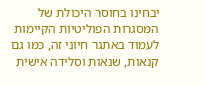יבחינו בחוסר היכולת של המסגרות הפוליטיות הקיימות לעמוד באתגר חיוני זה, כמו גם קנאות, שנאות וסלידה אישית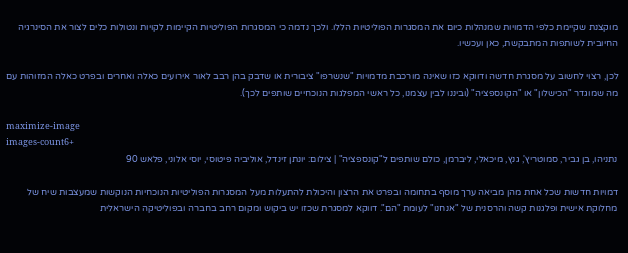מוקצנת שקיימת כלפי הדמויות שמנהלות כיום את המסגרות הפוליטיות הללו. ולכך נדמה כי המסגרות הפוליטיות הקיימות לקויות ונטולות כלים לצור את הסינרגיה החיובית לשותפות המתבקשת, כאן ועכשיו.

לכן, רצוי לחשוב על מסגרת חדשה ודווקא כזו שאינה מורכבת מדמויות "שנשרפו" ציבורית או שדבק בהן רבב לאור אירועים כאלה ואחרים ובפרט כאלה המזוהות עם מה שמוגדר "הכישלון" או "הקונספציה" (וביננו לבין עצמנו, כל ראשי המפלגות הנוכחיים שותפים לכך).

maximize-image
images-count6+
נתניהו, בן גביר, סמוטריץ', גנץ, מיכאלי, ליברמן, כולם שותפים ל"קונספציה" | צילום: יונתן זינדל, אוליביה פיטוסי, יוסי אלוני, פלאש 90

דמויות חדשות שכל אחת מהן מביאה ערך מוסף בתחומה ובפרט את הרצון והיכולת להתעלות מעל המסגרות הפוליטיות הנוכחיות הנוקשות שמעצבות שיח של מחלוקת אישית ופלגנות קשה והרסנית של "אנחנו" לעומת "הם". דווקא למסגרת שכזו יש ביקוש ומקום רחב בחברה ובפוליטיקה הישראלית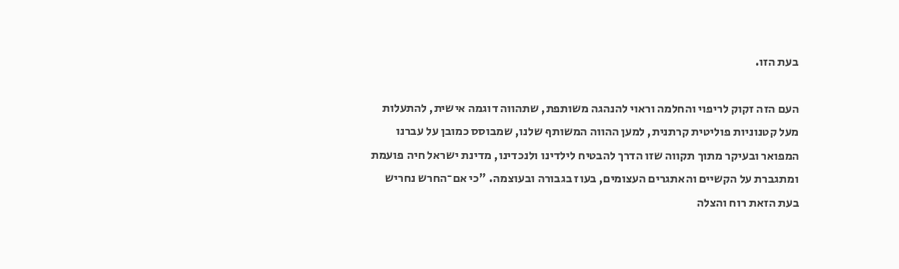בעת הזו.

העם הזה זקוק לריפוי והחלמה וראוי להנהגה משותפת, שתהווה דוגמה אישית, להתעלות מעל קטנוניות פוליטית קרתנית, למען ההווה המשותף שלנו, שמבוסס כמובן על עברנו המפואר ובעיקר מתוך תקווה שזו הדרך להבטיח לילדינו ולנכדינו, מדינת ישראל חיה פועמת ומתגברת על הקשיים והאתגרים העצומים, בעוז בגבורה ובעוצמה. "כי אם־החרש נחריש בעת הזאת רוח והצלה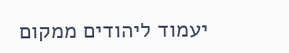יעמוד ליהודים ממקום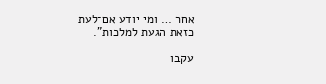אחר … ומי יודע אם־לעת כזאת הגעת למלכות".

עקבו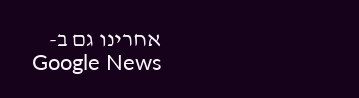אחרינו גם ב-Google News